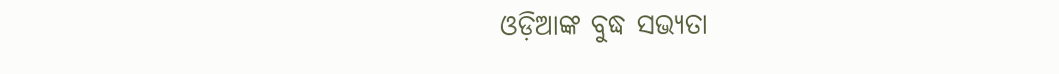ଓଡ଼ିଆଙ୍କ ବୁଦ୍ଧ ସଭ୍ୟତା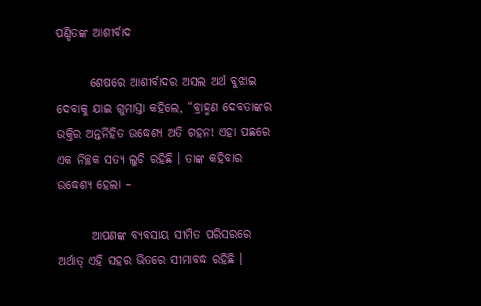ପଣ୍ଡିତଙ୍କ ଆଶୀର୍ବାଦ

       ଶେଷରେ ଆଶୀର୍ବାଦର ଅସଲ ଅର୍ଥ ବୁଝାଇ ଦେବାକୁ ଯାଇ ଗୁମାସ୍ତା କହିଲେ, “ବ୍ରାହ୍ମଣ ଦେବତାଙ୍କର ଉକ୍ତିର ଅନ୍ତର୍ନିହିତ ଉଦ୍ଧେଶ୍ୟ ଅତି ଗହନ! ଏହା ପଛରେ ଏକ ନିଚ୍ଛକ ସତ୍ୟ ଲୁଚି ରହିଛି । ତାଙ୍କ କହିବାର ଉଦ୍ଧେଶ୍ୟ ହେଲା –

       ଆପଣଙ୍କ ବ୍ୟବସାୟ ସୀମିତ ପରିସରରେ ଅର୍ଥାତ୍ ଏହି ସହର ଭିତରେ ସୀମାବଦ୍ଧ ରହିଛି ।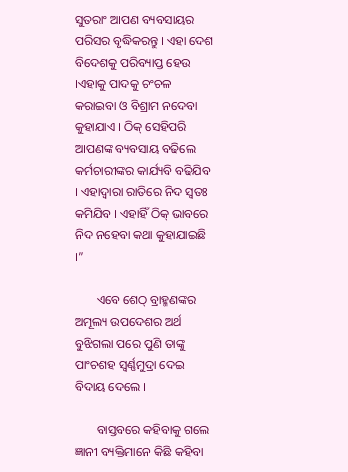ସୁତରାଂ ଆପଣ ବ୍ୟବସାୟର ପରିସର ବୃଦ୍ଧିକରନ୍ତୁ । ଏହା ଦେଶ ବିଦେଶକୁ ପରିବ୍ୟାପ୍ତ ହେଉ ।ଏହାକୁ ପାଦକୁ ଚଂଚଳ କରାଇବା ଓ ବିଶ୍ରାମ ନଦେବା କୁହାଯାଏ । ଠିକ୍ ସେହିପରି ଆପଣଙ୍କ ବ୍ୟବସାୟ ବଢିଲେ କର୍ମଚାରୀଙ୍କର କାର୍ଯ୍ୟବି ବଢିଯିବ । ଏହାଦ୍ୱାରା ରାତିରେ ନିଦ ସ୍ୱତଃ କମିଯିବ । ଏହାହିଁ ଠିକ୍ ଭାବରେ ନିଦ ନହେବା କଥା କୁହାଯାଇଛି ।”

       ଏବେ ଶେଠ୍ ବ୍ରାହ୍ମଣଙ୍କର ଅମୂଲ୍ୟ ଉପଦେଶର ଅର୍ଥ ବୁଝିଗଲା ପରେ ପୁଣି ତାଙ୍କୁ ପାଂଚଶହ ସ୍ୱର୍ଣ୍ଣମୁଦ୍ରା ଦେଇ ବିଦାୟ ଦେଲେ ।

       ବାସ୍ତବରେ କହିବାକୁ ଗଲେ ଜ୍ଞାନୀ ବ୍ୟକ୍ତିମାନେ କିଛି କହିବା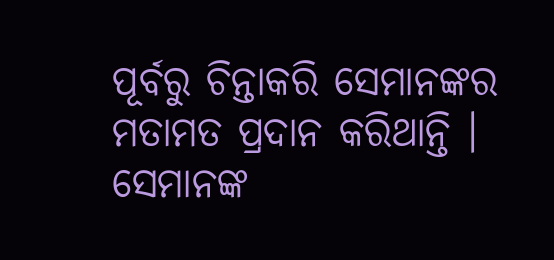ପୂର୍ବରୁ ଚିନ୍ତାକରି ସେମାନଙ୍କର ମତାମତ ପ୍ରଦାନ କରିଥାନ୍ତି । ସେମାନଙ୍କ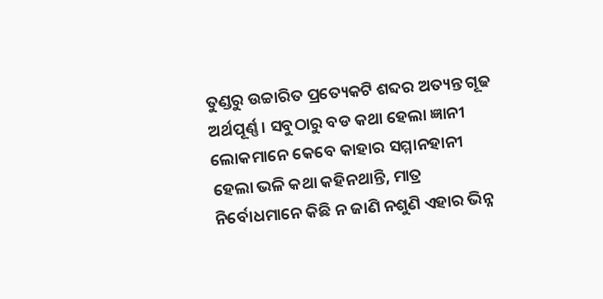ତୁଣ୍ଡରୁ ଉଚ୍ଚାରିତ ପ୍ରତ୍ୟେକଟି ଶବ୍ଦର ଅତ୍ୟନ୍ତ ଗୂଢ ଅର୍ଥପୂର୍ଣ୍ଣ । ସବୁଠାରୁ ବଡ କଥା ହେଲା ଜ୍ଞାନୀ ଲୋକମାନେ କେବେ କାହାର ସମ୍ମାନହାନୀ ହେଲା ଭଳି କଥା କହିନଥାନ୍ତି, ମାତ୍ର ନିର୍ବୋଧମାନେ କିଛି ନ ଜାଣି ନଶୁଣି ଏହାର ଭିନ୍ନ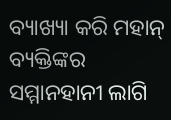ବ୍ୟାଖ୍ୟା କରି ମହାନ୍ ବ୍ୟକ୍ତିଙ୍କର ସମ୍ମାନହାନୀ ଲାଗି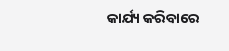କାର୍ଯ୍ୟ କରିବାରେ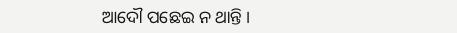ଆଦୌ ପଛେଇ ନ ଥାନ୍ତି ।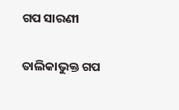ଗପ ସାରଣୀ

ତାଲିକାଭୁକ୍ତ ଗପ